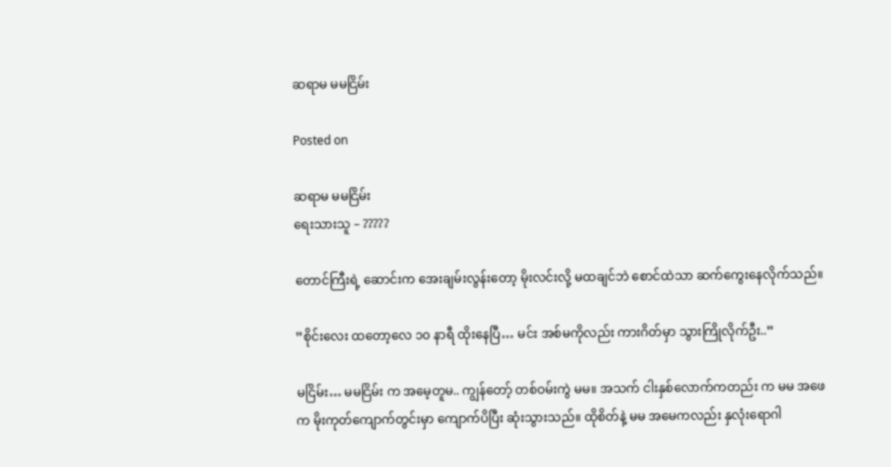ဆရာမ မမငြိမ်း

Posted on

ဆရာမ မမငြိမ်း
ရေးသားသူ – ?????

တောင်ကြီးရဲ့ ဆောင်းက အေးချမ်းလွန်းတော့ မိုးလင်းလို့ မထချင်ဘဲ စောင်ထဲသာ ဆက်ကွေးနေလိုက်သည်။

”စိုင်းလေး ထတော့လေ ၁၀ နာရီ ထိုးနေပြီ… မင်း အစ်မကိုလည်း ကားဂိတ်မှာ သွားကြိုလိုက်ဦး..”

မငြိမ်း… မမငြိမ်း က အမေ့တူမ.. ကျွန်တော့် တစ်ဝမ်းကွဲ မမ။ အသက် ငါးနှစ်လောက်ကတည်း က မမ အဖေက မိုးကုတ်ကျောက်တွင်းမှာ ကျောက်ပိပြီး ဆုံးသွားသည်။ ထိုစိတ်နဲ့ မမ အမေကလည်း နှလုံးရောဂါ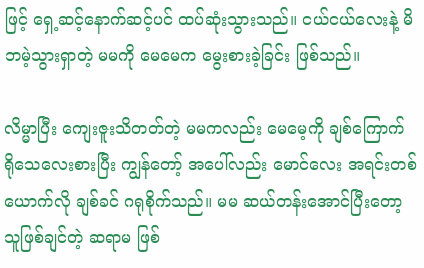ဖြင့် ရှေ့ဆင့်နောက်ဆင့်ပင် ထပ်ဆုံးသွားသည်။ ငယ်ငယ်လေးနဲ့ မိဘမဲ့သွားရှာတဲ့ မမကို မေမေက မွေးစားခဲ့ခြင်း ဖြစ်သည်။

လိမ္မာပြီး ကျေးဇူးသိတတ်တဲ့ မမကလည်း မေမေ့ကို ချစ်ကြောက် ရိုသေလေးစားပြီး ကျွန်တော့် အပေါ်လည်း မောင်လေး အရင်းတစ်ယောက်လို ချစ်ခင် ဂရုစိုက်သည်။ မမ ဆယ်တန်းအောင်ပြီးတော့ သူဖြစ်ချင်တဲ့ ဆရာမ ဖြစ်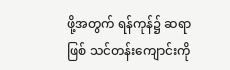ဖို့အတွက် ရန်ကုန်၌ ဆရာဖြစ် သင်တန်းကျောင်းကို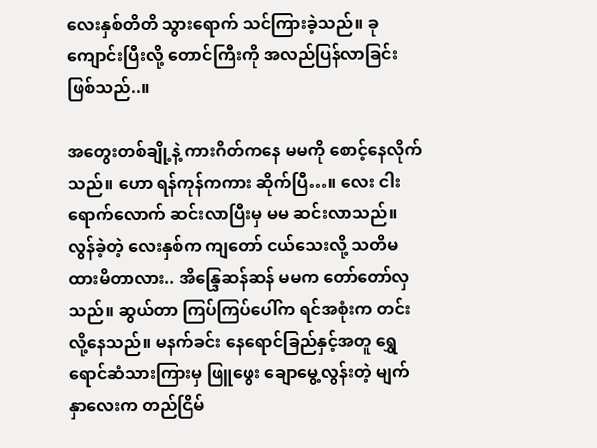လေးနှစ်တိတိ သွားရောက် သင်ကြားခဲ့သည်။ ခုကျောင်းပြီးလို့ တောင်ကြီးကို အလည်ပြန်လာခြင်း ဖြစ်သည်..။

အတွေးတစ်ချို့နဲ့ ကားဂိတ်ကနေ မမကို စောင့်နေလိုက်သည်။ ဟော ရန်ကုန်ကကား ဆိုက်ပြီ…။ လေး ငါးရောက်လောက် ဆင်းလာပြီးမှ မမ ဆင်းလာသည်။ လွန်ခဲ့တဲ့ လေးနှစ်က ကျတော် ငယ်သေးလို့ သတိမထားမိတာလား.. အိန္ဒြေဆန်ဆန် မမက တော်တော်လှသည်။ ဆွယ်တာ ကြပ်ကြပ်ပေါ်က ရင်အစုံးက တင်းလို့နေသည်။ မနက်ခင်း နေရောင်ခြည်နှင့်အတူ ရွှေရောင်ဆံသားကြားမှ ဖြူဖွေး ချောမွေ့လွန်းတဲ့ မျက်နှာလေးက တည်ငြိမ်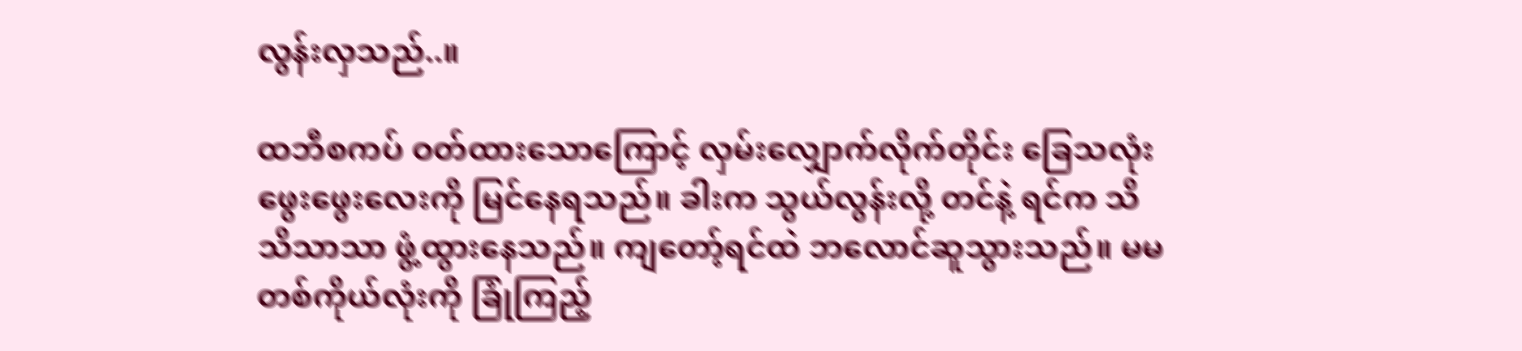လွန်းလှသည်..။

ထဘီစကပ် ဝတ်ထားသောကြောင့် လှမ်းလျှောက်လိုက်တိုင်း ခြေသလုံး ဖွေးဖွေးလေးကို မြင်နေရသည်။ ခါးက သွယ်လွန်းလို့ တင်နဲ့ ရင်က သိသိသာသာ ဖွံ့ထွားနေသည်။ ကျတော့်ရင်ထဲ ဘလောင်ဆူသွားသည်။ မမတစ်ကိုယ်လုံးကို ခြုံကြည့်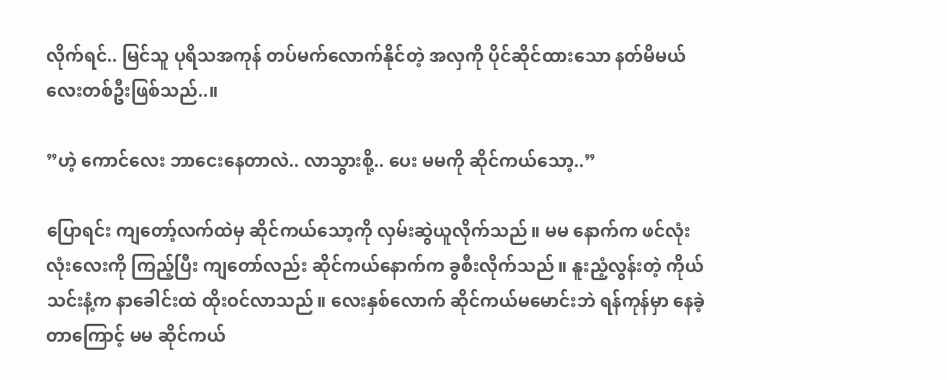လိုက်ရင်.. မြင်သူ ပုရိသအကုန် တပ်မက်လောက်နိုင်တဲ့ အလှကို ပိုင်ဆိုင်ထားသော နတ်မိမယ်လေးတစ်ဦးဖြစ်သည်..။

”ဟဲ့ ကောင်လေး ဘာငေးနေတာလဲ.. လာသွားစို့.. ပေး မမကို ဆိုင်ကယ်သော့..”

ပြောရင်း ကျတော့်လက်ထဲမှ ဆိုင်ကယ်သော့ကို လှမ်းဆွဲယူလိုက်သည်။ မမ နောက်က ဖင်လုံးလုံးလေးကို ကြည့်ပြီး ကျတော်လည်း ဆိုင်ကယ်နောက်က ခွစီးလိုက်သည်။ နူးညံ့လွန်းတဲ့ ကိုယ်သင်းနံ့က နာခေါင်းထဲ ထိုးဝင်လာသည်။ လေးနှစ်လောက် ဆိုင်ကယ်မမောင်းဘဲ ရန်ကုန်မှာ နေခဲ့တာကြောင့် မမ ဆိုင်ကယ်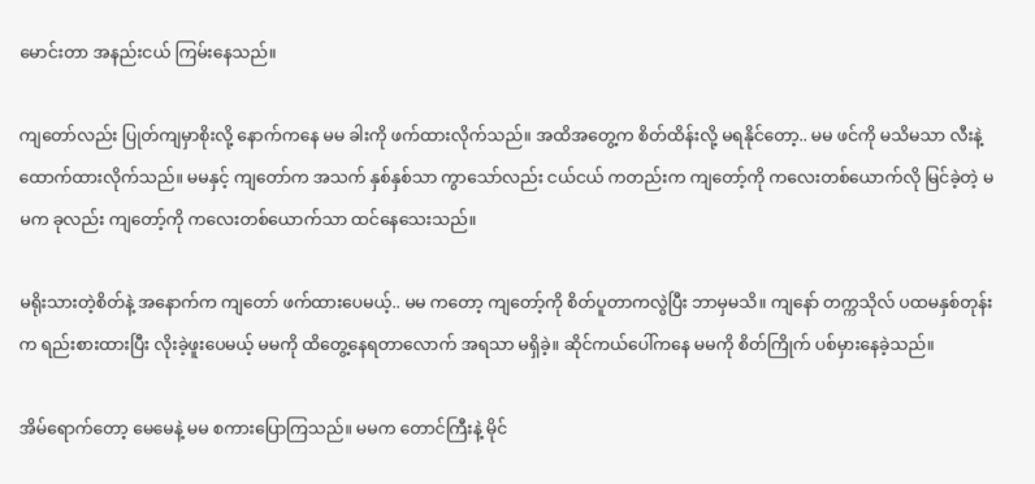မောင်းတာ အနည်းငယ် ကြမ်းနေသည်။

ကျတော်လည်း ပြုတ်ကျမှာစိုးလို့ နောက်ကနေ မမ ခါးကို ဖက်ထားလိုက်သည်။ အထိအတွေ့က စိတ်ထိန်းလို့ မရနိုင်တော့.. မမ ဖင်ကို မသိမသာ လီးနဲ့ ထောက်ထားလိုက်သည်။ မမနှင့် ကျတော်က အသက် နှစ်နှစ်သာ ကွာသော်လည်း ငယ်ငယ် ကတည်းက ကျတော့်ကို ကလေးတစ်ယောက်လို မြင်ခဲ့တဲ့ မမက ခုလည်း ကျတော့်ကို ကလေးတစ်ယောက်သာ ထင်နေသေးသည်။

မရိုးသားတဲ့စိတ်နဲ့ အနောက်က ကျတော် ဖက်ထားပေမယ့်.. မမ ကတော့ ကျတော့်ကို စိတ်ပူတာကလွဲပြီး ဘာမှမသိ။ ကျနော် တက္ကသိုလ် ပထမနှစ်တုန်းက ရည်းစားထားပြီး လိုးခဲ့ဖူးပေမယ့် မမကို ထိတွေ့နေရတာလောက် အရသာ မရှိခဲ့။ ဆိုင်ကယ်ပေါ်ကနေ မမကို စိတ်ကြိုက် ပစ်မှားနေခဲ့သည်။

အိမ်ရောက်တော့ မေမေနဲ့ မမ စကားပြောကြသည်။ မမက တောင်ကြီးနဲ့ မိုင်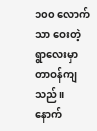၁၀၀ လောက်သာ ဝေးတဲ့ ရွာလေးမှာ တာဝန်ကျသည်။ နောက်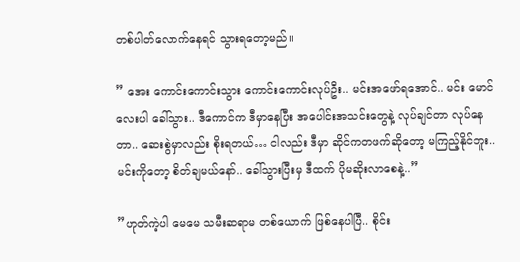တစ်ပါတ်လောက်နေရင် သွားရတော့မည်။

” အေး ကောင်းကောင်းသွား ကောင်းကောင်းလုပ်ဦး.. မင်းအဖော်ရအောင်.. မင်း မောင်လေးပါ ခေါ်သွား.. ဒီကောင်က ဒီမှာနေပြီး အပေါင်းအသင်းတွေနဲ့ လုပ်ချင်တာ လုပ်နေတာ.. ဆေးစွဲမှာလည်း စိုးရတယ်… ငါလည်း ဒီမှာ ဆိုင်ကတဖက်ဆိုတော့ မကြည့်နိုင်ဘူး.. မင်းကိုတော့ စိတ်ချမယ်နော်.. ခေါ်သွားပြီးမှ ဒီထက် ပိုမဆိုးလာစေနဲ့..”

”ဟုတ်ကဲ့ပါ မေမေ သမီးဆရာမ တစ်ယောက် ဖြစ်နေပါပြီ.. စိုင်း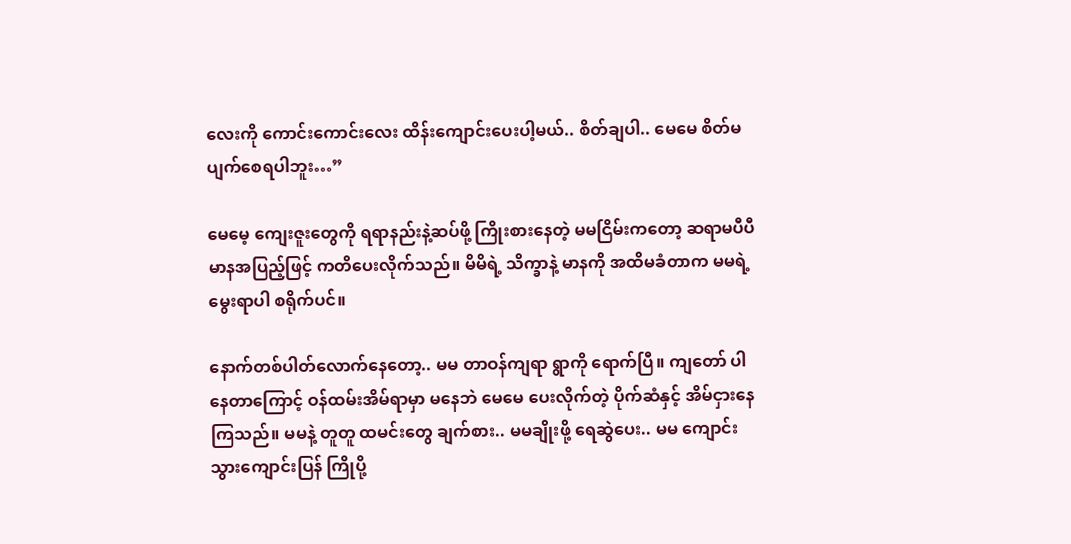လေးကို ကောင်းကောင်းလေး ထိန်းကျောင်းပေးပါ့မယ်.. စိတ်ချပါ.. မေမေ စိတ်မပျက်စေရပါဘူး…”

မေမေ့ ကျေးဇူးတွေကို ရရာနည်းနဲ့ဆပ်ဖို့ ကြိုးစားနေတဲ့ မမငြိမ်းကတော့ ဆရာမပီပီ မာနအပြည့်ဖြင့် ကတိပေးလိုက်သည်။ မိမိရဲ့ သိက္ခာနဲ့ မာနကို အထိမခံတာက မမရဲ့မွေးရာပါ စရိုက်ပင်။

နောက်တစ်ပါတ်လောက်နေတော့.. မမ တာဝန်ကျရာ ရွာကို ရောက်ပြီ။ ကျတော် ပါနေတာကြောင့် ဝန်ထမ်းအိမ်ရာမှာ မနေဘဲ မေမေ ပေးလိုက်တဲ့ ပိုက်ဆံနှင့် အိမ်ငှားနေကြသည်။ မမနဲ့ တူတူ ထမင်းတွေ ချက်စား.. မမချိုးဖို့ ရေဆွဲပေး.. မမ ကျောင်းသွားကျောင်းပြန် ကြိုပို့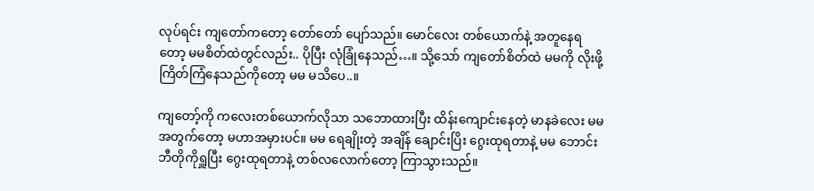လုပ်ရင်း ကျတော်ကတော့ တော်တော် ပျော်သည်။ မောင်လေး တစ်ယောက်နဲ့ အတူနေရတော့ မမစိတ်ထဲတွင်လည်း.. ပိုပြီး လုံခြုံနေသည်…။ သို့သော် ကျတော်စိတ်ထဲ မမကို လိုးဖို့ ကြိတ်ကြံနေသည်ကိုတော့ မမ မသိပေ..။

ကျတော့်ကို ကလေးတစ်ယောက်လိုသာ သဘောထားပြီး ထိန်းကျောင်းနေတဲ့ မာနခဲလေး မမ အတွက်တော့ မဟာအမှားပင်။ မမ ရေချိုးတဲ့ အချိန် ချောင်းပြိး ဂွေးထုရတာနဲ့ မမ ဘောင်းဘီတိုကိုရှူပြီး ဂွေးထုရတာနဲ့ တစ်လလောက်တော့ ကြာသွားသည်။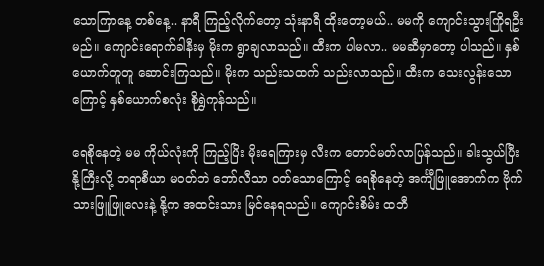သောကြာနေ့ တစ်နေ့.. နာရီ ကြည့်လိုက်တော့ သုံးနာရီ ထိုးတော့မယ်.. မမကို ကျောင်းသွားကြိုရဦးမည်။ ကျောင်းရောက်ခါနီးမှ မိုးက ရွာချလာသည်။ ထီးက ပါမလာ.. မမဆီမှာတော့ ပါသည်။ နှစ်ယောက်တူတူ ဆောင်းကြသည်။ မိုးက သည်းသထက် သည်းလာသည်။ ထီးက သေးလွန်းသောကြောင့် နှစ်ယောက်စလုံး စိုရွှဲကုန်သည်။

ရေစိုနေတဲ့ မမ ကိုယ်လုံးကို ကြည့်ပြိး မိုးရေကြားမှ လီးက တောင်မတ်လာပြန်သည်။ ခါးသွယ်ပြီး နို့ကြီးလို့ ဘရာစီယာ မဝတ်ဘဲ ဘော်လီသာ ဝတ်သောကြောင့် ရေစိုနေတဲ့ အင်္ကျီဖြူအောက်က ဗိုက်သားဖြူဖြူလေးနဲ့ နို့က အထင်းသား မြင်နေရသည်။ ကျောင်းစိမ်း ထဘီ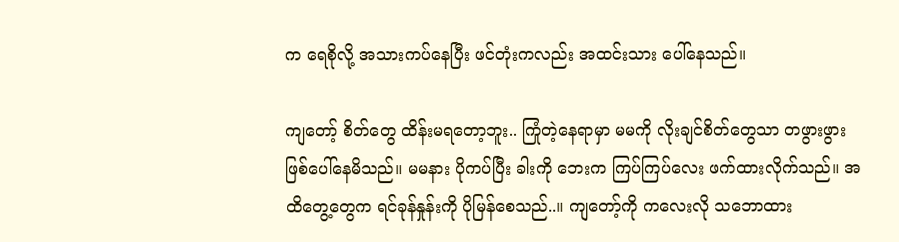က ရေစိုလို့ အသားကပ်နေပြီး ဖင်တုံးကလည်း အထင်းသား ပေါ်နေသည်။

ကျတော့် စိတ်တွေ ထိန်းမရတော့ဘူး.. ကြုံတဲ့နေရာမှာ မမကို လိုးချင်စိတ်တွေသာ တဖွားဖွား ဖြစ်ပေါ်နေမိသည်။ မမနား ပိုကပ်ပြီး ခါးကို ဘေးက ကြပ်ကြပ်လေး ဖက်ထားလိုက်သည်။ အထိတွေ့တွေက ရင်ခုန်နှုန်းကို ပိုမြန်စေသည်..။ ကျတော့်ကို ကလေးလို သဘောထား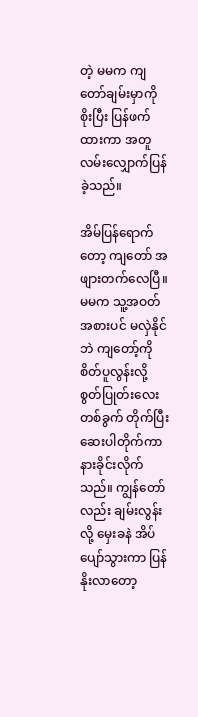တဲ့ မမက ကျတော်ချမ်းမှာကို စိုးပြီး ပြန်ဖက်ထားကာ အတူလမ်းလျှောက်ပြန်ခဲ့သည်။

အိမ်ပြန်ရောက်တော့ ကျတော် အဖျားတက်လေပြီ။ မမက သူ့အဝတ်အစားပင် မလှဲနိုင်ဘဲ ကျတော့်ကို စိတ်ပူလွန်းလို့ စွတ်ပြုတ်းလေး တစ်ခွက် တိုက်ပြီး ဆေးပါတိုက်ကာ နားခိုင်းလိုက်သည်။ ကျွန်တော်လည်း ချမ်းလွန်းလို့ မှေးခနဲ အိပ်ပျော်သွားကာ ပြန်နိုးလာတော့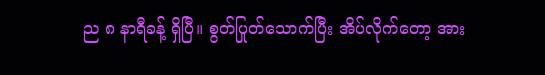ည ၈ နာရီခန့် ရှိပြီ။ စွတ်ပြုတ်သောက်ပြီး အိပ်လိုက်တော့ အား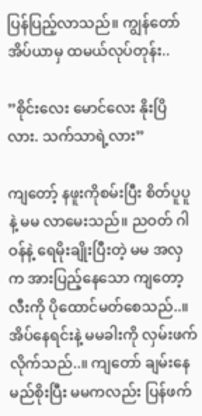ပြန်ပြည့်လာသည်။ ကျွန်တော် အိပ်ယာမှ ထမယ်လုပ်တုန်း..

”စိုင်းလေး မောင်လေး နိုးပြိလား. သက်သာရဲ့လား”

ကျတော့် နဖူးကိုစမ်းပြီး စိတ်ပူပူနဲ့ မမ လာမေးသည်။ ညဝတ် ဂါဝန်နဲ့ ရေမိုးချိုးပြီးတဲ့ မမ အလှက အားပြည့်နေသော ကျတော့လီးကို ပိုထောင်မတ်စေသည်..။ အိပ်နေရင်းနဲ့ မမခါးကို လှမ်းဖက်လိုက်သည်..။ ကျတော် ချမ်းနေမည်စိုးပြီး မမကလည်း ပြန်ဖက်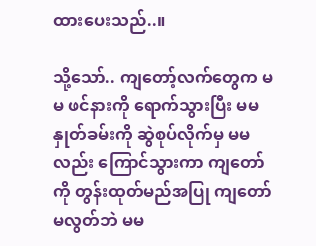ထားပေးသည်..။

သို့သော်.. ကျတော့်လက်တွေက မမ ဖင်နားကို ရောက်သွားပြီး မမနှုတ်ခမ်းကို ဆွဲစုပ်လိုက်မှ မမလည်း ကြောင်သွားကာ ကျတော်ကို တွန်းထုတ်မည်အပြု ကျတော် မလွတ်ဘဲ မမ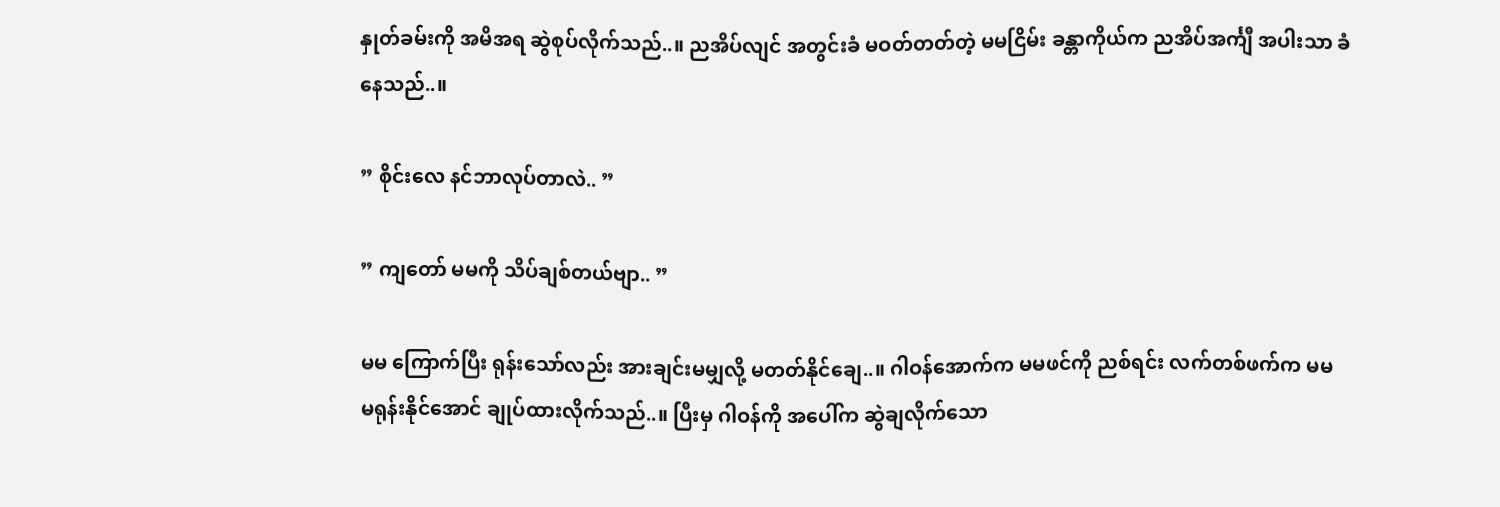နှုတ်ခမ်းကို အမိအရ ဆွဲစုပ်လိုက်သည်..။ ညအိပ်လျင် အတွင်းခံ မဝတ်တတ်တဲ့ မမငြိမ်း ခန္တာကိုယ်က ညအိပ်အင်္ကျီ အပါးသာ ခံနေသည်..။

” စိုင်းလေ နင်ဘာလုပ်တာလဲ.. ”

” ကျတော် မမကို သိပ်ချစ်တယ်ဗျာ.. ”

မမ ကြောက်ပြီး ရုန်းသော်လည်း အားချင်းမမျှလို့ မတတ်နိုင်ချေ..။ ဂါဝန်အောက်က မမဖင်ကို ညစ်ရင်း လက်တစ်ဖက်က မမ မရုန်းနိုင်အောင် ချုပ်ထားလိုက်သည်..။ ပြီးမှ ဂါဝန်ကို အပေါ်က ဆွဲချလိုက်သော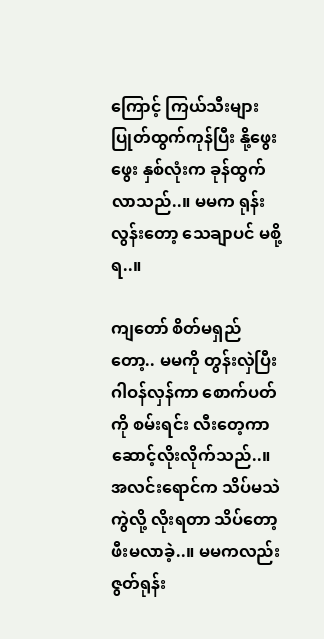ကြောင့် ကြယ်သီးများ ပြုတ်ထွက်ကုန်ပြီး နို့ဖွေးဖွေး နှစ်လုံးက ခုန်ထွက်လာသည်..။ မမက ရုန်းလွန်းတော့ သေချာပင် မစို့ရ..။

ကျတော် စိတ်မရှည်တော့.. မမကို တွန်းလှဲပြီး ဂါဝန်လှန်ကာ စောက်ပတ်ကို စမ်းရင်း လီးတေ့ကာ ဆောင့်လိုးလိုက်သည်..။ အလင်းရောင်က သိပ်မသဲကွဲလို့ လိုးရတာ သိပ်တော့ ဖီးမလာခဲ့..။ မမကလည်း ဇွတ်ရုန်း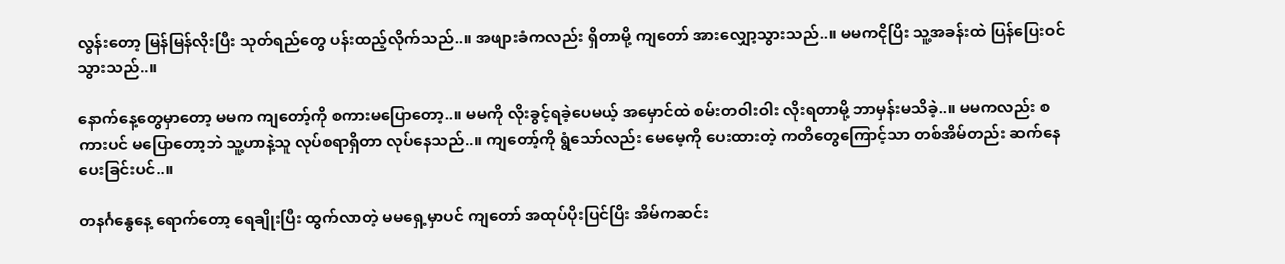လွန်းတော့ မြန်မြန်လိုးပြီး သုတ်ရည်တွေ ပန်းထည့်လိုက်သည်..။ အဖျားခံကလည်း ရှိတာမို့ ကျတော် အားလျှော့သွားသည်..။ မမကငိုပြိး သူ့အခန်းထဲ ပြန်ပြေးဝင်သွားသည်..။

နောက်နေ့တွေမှာတော့ မမက ကျတော့်ကို စကားမပြောတော့..။ မမကို လိုးခွင့်ရခဲ့ပေမယ့် အမှောင်ထဲ စမ်းတဝါးဝါး လိုးရတာမို့ ဘာမှန်းမသိခဲ့..။ မမကလည်း စကားပင် မပြောတော့ဘဲ သူ့ဟာနဲ့သူ လုပ်စရာရှိတာ လုပ်နေသည်..။ ကျတော့်ကို ရွံသော်လည်း မေမေ့ကို ပေးထားတဲ့ ကတိတွေကြောင့်သာ တစ်အိမ်တည်း ဆက်နေပေးခြင်းပင်..။

တနင်္ဂနွေနေ့ ရောက်တော့ ရေချိုးပြီး ထွက်လာတဲ့ မမရှေ့မှာပင် ကျတော် အထုပ်ပိုးပြင်ပြိး အိမ်ကဆင်း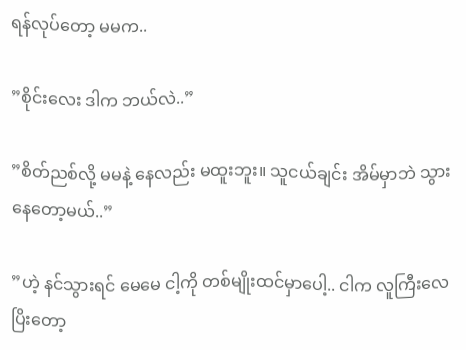ရန်လုပ်တော့ မမက..

”စိုင်းလေး ဒါက ဘယ်လဲ..”

”စိတ်ညစ်လို့ မမနဲ့ နေလည်း မထူးဘူး။ သူငယ်ချင်း အိမ်မှာဘဲ သွားနေတော့မယ်..”

”ဟဲ့ နင်သွားရင် မေမေ ငါ့ကို တစ်မျိုးထင်မှာပေါ့.. ငါက လူကြီးလေ ပြိးတော့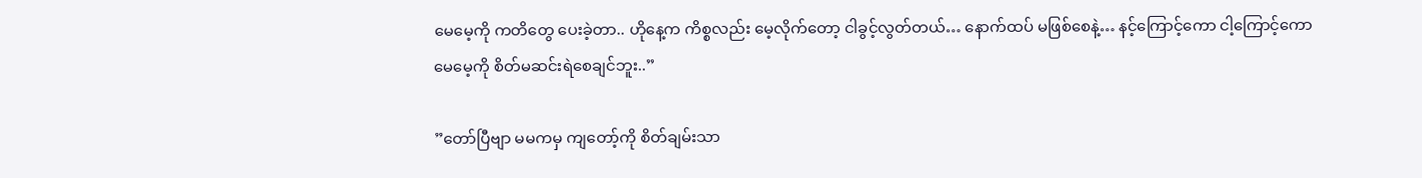မေမေ့ကို ကတိတွေ ပေးခဲ့တာ.. ဟိုနေ့က ကိစ္စလည်း မေ့လိုက်တော့ ငါခွင့်လွတ်တယ်… နောက်ထပ် မဖြစ်စေနဲ့… နင့်ကြောင့်ကော ငါ့ကြောင့်ကော မေမေ့ကို စိတ်မဆင်းရဲစေချင်ဘူး..”

”တော်ပြီဗျာ မမကမှ ကျတော့်ကို စိတ်ချမ်းသာ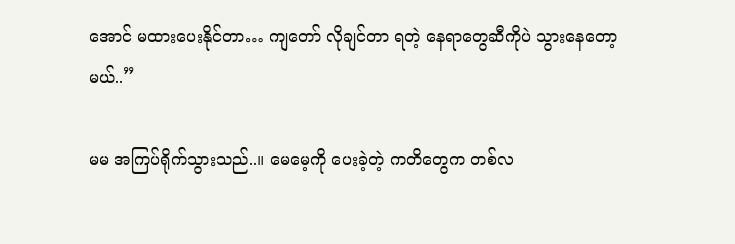အောင် မထားပေးနိုင်တာ… ကျတော် လိုချင်တာ ရတဲ့ နေရာတွေဆီကိုပဲ သွားနေတော့မယ်..”

မမ အကြပ်ရိုက်သွားသည်..။ မေမေ့ကို ပေးခဲ့တဲ့ ကတိတွေက တစ်လ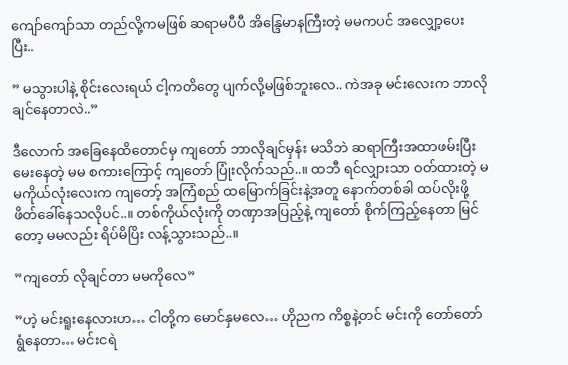ကျော်ကျော်သာ တည်လို့ကမဖြစ် ဆရာမပီပီ အိန္ဒြေမာနကြီးတဲ့ မမကပင် အလျှော့ပေးပြီး..

” မသွားပါနဲ့ စိုင်းလေးရယ် ငါ့ကတိတွေ ပျက်လို့မဖြစ်ဘူးလေ.. ကဲအခု မင်းလေးက ဘာလိုချင်နေတာလဲ..”

ဒီလောက် အခြေနေထိတောင်မှ ကျတော် ဘာလိုချင်မှန်း မသိဘဲ ဆရာကြီးအထာဖမ်းပြီး မေးနေတဲ့ မမ စကားကြောင့် ကျတော် ပြုံးလိုက်သည်..။ ထဘီ ရင်လျှားသာ ဝတ်ထားတဲ့ မမကိုယ်လုံးလေးက ကျတော့် အကြံစည် ထမြောက်ခြင်းနဲ့အတူ နောက်တစ်ခါ ထပ်လိုးဖို့ ဖိတ်ခေါ်နေသလိုပင်..။ တစ်ကိုယ်လုံးကို တဏှာအပြည့်နဲ့ ကျတော် စိုက်ကြည့်နေတာ မြင်တော့ မမလည်း ရိပ်မိပြိး လန့်သွားသည်..။

”ကျတော် လိုချင်တာ မမကိုလေ”

”ဟဲ့ မင်းရူးနေလားဟ… ငါတို့က မောင်နှမလေ… ဟိုညက ကိစ္စနဲ့တင် မင်းကို တော်တော် ရွံနေတာ… မင်းငရဲ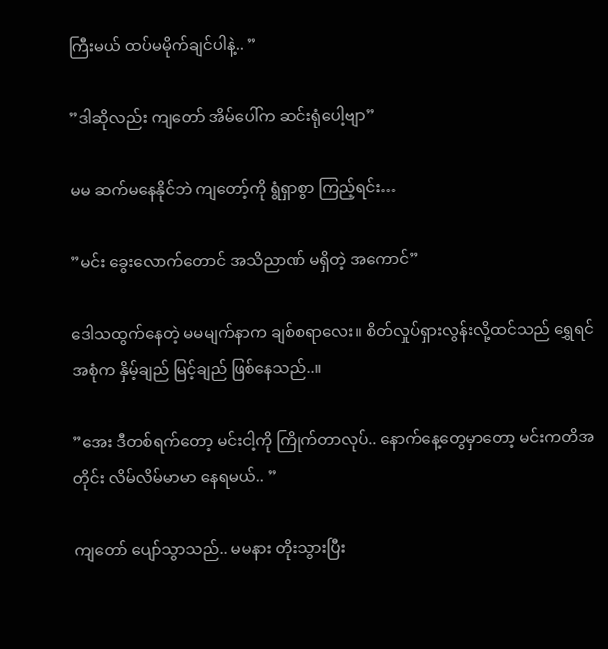ကြီးမယ် ထပ်မမိုက်ချင်ပါနဲ့.. ”

”ဒါဆိုလည်း ကျတော် အိမ်ပေါ်က ဆင်းရုံပေါ့ဗျာ”

မမ ဆက်မနေနိုင်ဘဲ ကျတော့်ကို ရွံရှာစွာ ကြည့်ရင်း…

”မင်း ခွေးလောက်တောင် အသိညာဏ် မရှိတဲ့ အကောင်”

ဒေါသထွက်နေတဲ့ မမမျက်နာက ချစ်စရာလေး။ စိတ်လှုပ်ရှားလွန်းလို့ထင်သည် ရွှေရင်အစုံက နှိမ့်ချည် မြင့်ချည် ဖြစ်နေသည်..။

”အေး ဒီတစ်ရက်တော့ မင်းငါ့ကို ကြိုက်တာလုပ်.. နောက်နေ့တွေမှာတော့ မင်းကတိအတိုင်း လိမ်လိမ်မာမာ နေရမယ်.. ”

ကျတော် ပျော်သွာသည်.. မမနား တိုးသွားပြီး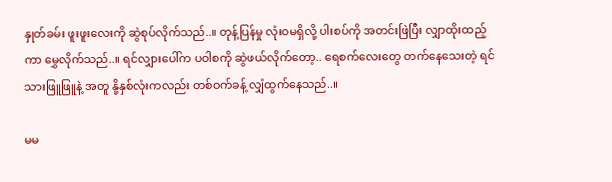နှုတ်ခမ်း ဖူးဖူးလေးကို ဆွဲစုပ်လိုက်သည်..။ တုန့်ပြန်မှု လုံးဝမရှိလို့ ပါးစပ်ကို အတင်းဖြဲပြီး လျှာထိုးထည့်ကာ မွှေလိုက်သည်..။ ရင်လျှားပေါ်က ပဝါစကို ဆွဲဖယ်လိုက်တော့.. ရေစက်လေးတွေ တက်နေသေးတဲ့ ရင်သားဖြူဖြူနဲ့ အတူ နို့နှစ်လုံးကလည်း တစ်ဝက်ခန့် လျှံထွက်နေသည်..။

မမ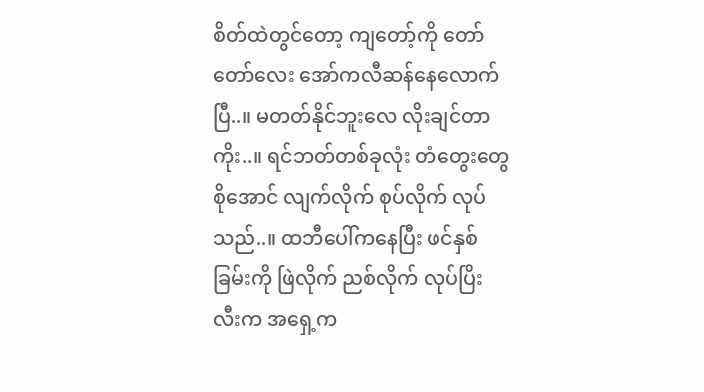စိတ်ထဲတွင်တော့ ကျတော့်ကို တော်တော်လေး အော်ကလီဆန်နေလောက်ပြီ..။ မတတ်နိုင်ဘူးလေ လိုးချင်တာကိုး..။ ရင်ဘတ်တစ်ခုလုံး တံတွေးတွေ စိုအောင် လျက်လိုက် စုပ်လိုက် လုပ်သည်..။ ထဘီပေါ်ကနေပြီး ဖင်နှစ်ခြမ်းကို ဖြဲလိုက် ညစ်လိုက် လုပ်ပြိး လီးက အရှေ့က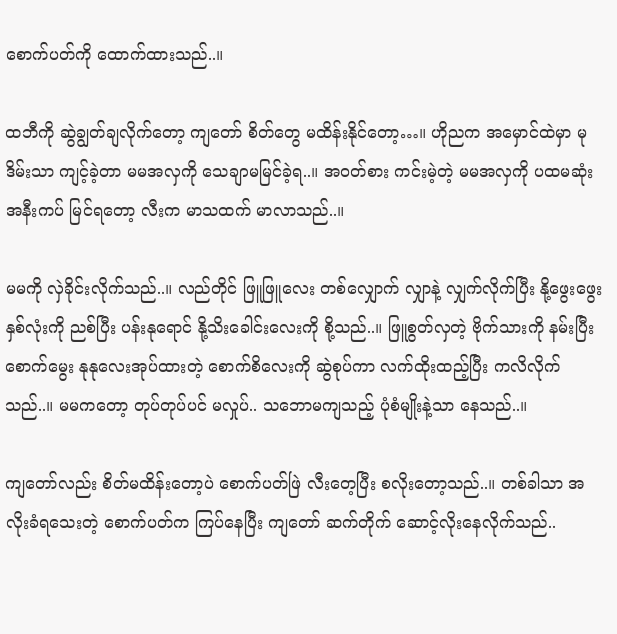စောက်ပတ်ကို ထောက်ထားသည်..။

ထဘီကို ဆွဲချွတ်ချလိုက်တော့ ကျတော် စိတ်တွေ မထိန်းနိုင်တော့…။ ဟိုညက အမှောင်ထဲမှာ မုဒိမ်းသာ ကျင့်ခဲ့တာ မမအလှကို သေချာမမြင်ခဲ့ရ..။ အဝတ်စား ကင်းမဲ့တဲ့ မမအလှကို ပထမဆုံး အနီးကပ် မြင်ရတော့ လီးက မာသထက် မာလာသည်..။

မမကို လှဲခိုင်းလိုက်သည်..။ လည်တိုင် ဖြူဖြူလေး တစ်လျှောက် လျှာနဲ့ လျှက်လိုက်ပြီး နို့ဖွေးဖွေး နှစ်လုံးကို ညစ်ပြီး ပန်းနုရောင် နို့သိးခေါင်းလေးကို စို့သည်..။ ဖြူစွတ်လှတဲ့ ဗိုက်သားကို နမ်းပြီး စောက်မွေး နုနုလေးအုပ်ထားတဲ့ စောက်စိလေးကို ဆွဲစုပ်ကာ လက်ထိုးထည့်ပြီး ကလိလိုက်သည်..။ မမကတော့ တုပ်တုပ်ပင် မလှုပ်.. သဘောမကျသည့် ပုံစံမျိုးနဲ့သာ နေသည်..။

ကျတော်လည်း စိတ်မထိန်းတော့ပဲ စောက်ပတ်ဖြဲ လီးတေ့ပြီး စလိုးတော့သည်..။ တစ်ခါသာ အလိုးခံရသေးတဲ့ စောက်ပတ်က ကြပ်နေပြီး ကျတော် ဆက်တိုက် ဆောင့်လိုးနေလိုက်သည်..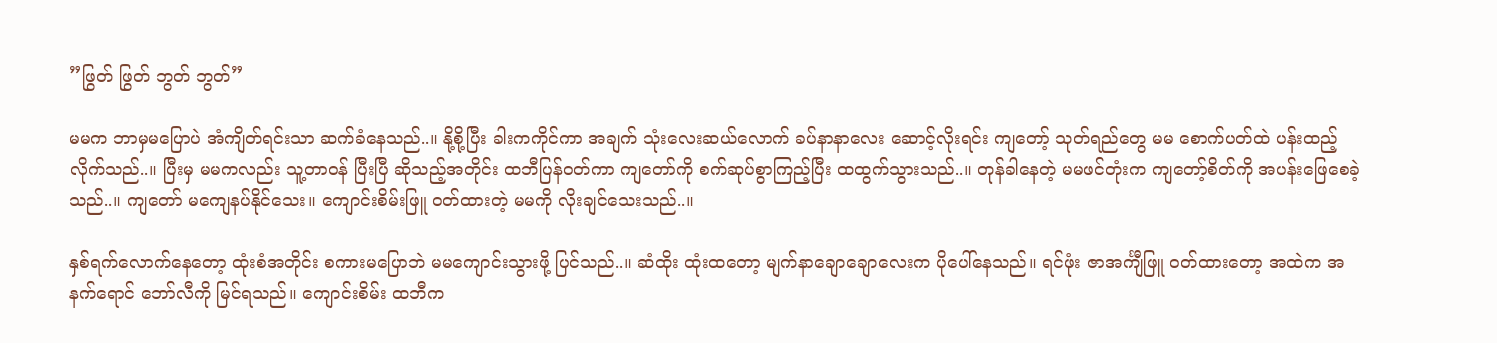”ဖြွတ် ဖြွတ် ဘွတ် ဘွတ်”

မမက ဘာမှမပြောပဲ အံကျိတ်ရင်းသာ ဆက်ခံနေသည်..။ နို့စို့ပြီး ခါးကကိုင်ကာ အချက် သုံးလေးဆယ်လောက် ခပ်နာနာလေး ဆောင့်လိုးရင်း ကျတော့် သုတ်ရည်တွေ မမ စောက်ပတ်ထဲ ပန်းထည့်လိုက်သည်..။ ပြီးမှ မမကလည်း သူ့တာဝန် ပြီးပြီ ဆိုသည့်အတိုင်း ထဘီပြန်ဝတ်ကာ ကျတော်ကို စက်ဆုပ်စွာကြည့်ပြီး ထထွက်သွားသည်..။ တုန်ခါနေတဲ့ မမဖင်တုံးက ကျတော့်စိတ်ကို အပန်းဖြေစေခဲ့သည်..။ ကျတော် မကျေနပ်နိုင်သေး။ ကျောင်းစိမ်းဖြူ ဝတ်ထားတဲ့ မမကို လိုးချင်သေးသည်..။

နှစ်ရက်လောက်နေတော့ ထုံးစံအတိုင်း စကားမပြောဘဲ မမကျောင်းသွားဖို့ ပြင်သည်..။ ဆံထိုး ထုံးထတော့ မျက်နာချောချောလေးက ပိုပေါ်နေသည်။ ရင်ဖုံး ဇာအင်္ကျီဖြူ ဝတ်ထားတော့ အထဲက အနက်ရောင် ဘော်လီကို မြင်ရသည်။ ကျောင်းစိမ်း ထဘီက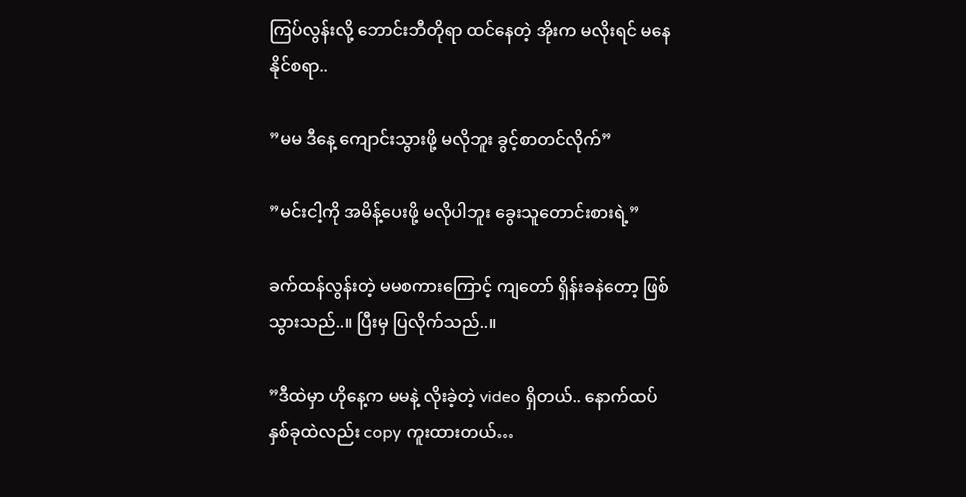ကြပ်လွန်းလို့ ဘောင်းဘီတိုရာ ထင်နေတဲ့ အိုးက မလိုးရင် မနေနိုင်စရာ..

”မမ ဒီနေ့ ကျောင်းသွားဖို့ မလိုဘူး ခွင့်စာတင်လိုက်”

”မင်းငါ့ကို အမိန့်ပေးဖို့ မလိုပါဘူး ခွေးသူတောင်းစားရဲ့”

ခက်ထန်လွန်းတဲ့ မမစကားကြောင့် ကျတော် ရှိန်းခနဲတော့ ဖြစ်သွားသည်..။ ပြီးမှ ပြလိုက်သည်..။

”ဒီထဲမှာ ဟိုနေ့က မမနဲ့ လိုးခဲ့တဲ့ video ရှိတယ်.. နောက်ထပ် နှစ်ခုထဲလည်း copy ကူးထားတယ်…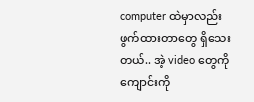computer ထဲမှာလည်း ဖွက်ထားတာတွေ ရှိသေးတယ်.. အဲ့ video တွေကို ကျောင်းကို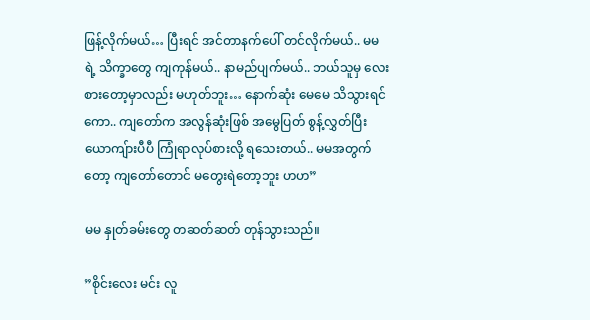ဖြန့်လိုက်မယ်… ပြီးရင် အင်တာနက်ပေါ် တင်လိုက်မယ်.. မမရဲ့ သိက္ခာတွေ ကျကုန်မယ်.. နာမည်ပျက်မယ်.. ဘယ်သူမှ လေးစားတော့မှာလည်း မဟုတ်ဘူး… နောက်ဆုံး မေမေ သိသွားရင်ကော.. ကျတော်က အလွန်ဆုံးဖြစ် အမွေပြတ် စွန့်လွှတ်ပြီး ယောကျ်ားပီပီ ကြုံရာလုပ်စားလို့ ရသေးတယ်.. မမအတွက်တော့ ကျတော်တောင် မတွေးရဲတော့ဘူး ဟဟ”

မမ နှုတ်ခမ်းတွေ တဆတ်ဆတ် တုန်သွားသည်။

”စိုင်းလေး မင်း လူ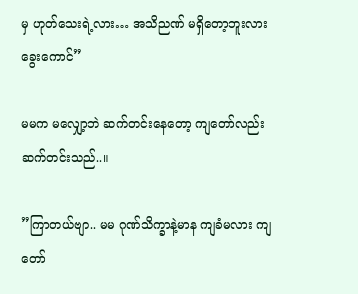မှ ဟုတ်သေးရဲ့လား… အသိညဏ် မရှိတော့ဘူးလား ခွေးကောင်”

မမက မလျှော့ဘဲ ဆက်တင်းနေတော့ ကျတော်လည်း ဆက်တင်းသည်..။

”ကြာတယ်ဗျာ.. မမ ဂုဏ်သိက္ခာနဲ့မာန ကျခံမလား ကျတော်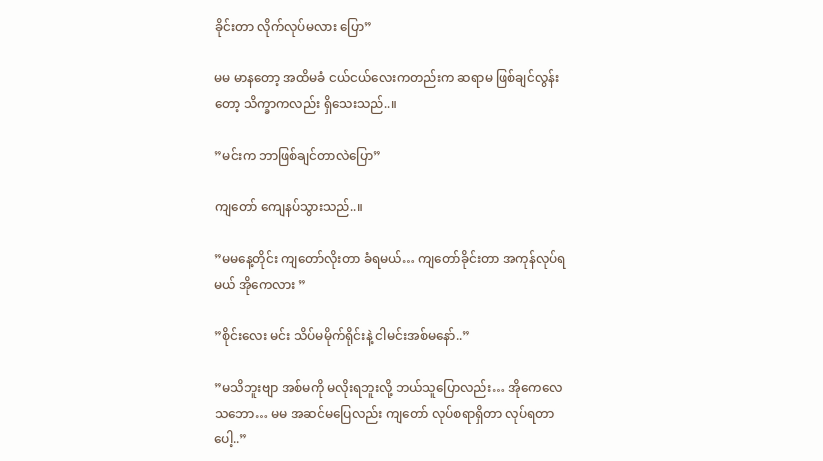ခိုင်းတာ လိုက်လုပ်မလား ပြော”

မမ မာနတော့ အထိမခံ ငယ်ငယ်လေးကတည်းက ဆရာမ ဖြစ်ချင်လွန်းတော့ သိက္ခာကလည်း ရှိသေးသည်..။

”မင်းက ဘာဖြစ်ချင်တာလဲပြော”

ကျတော် ကျေနပ်သွားသည်..။

”မမနေ့တိုင်း ကျတော်လိုးတာ ခံရမယ်… ကျတော်ခိုင်းတာ အကုန်လုပ်ရမယ် အိုကေလား ”

”စိုင်းလေး မင်း သိပ်မမိုက်ရိုင်းနဲ့ ငါမင်းအစ်မနော်..”

”မသိဘူးဗျာ အစ်မကို မလိုးရဘူးလို့ ဘယ်သူပြောလည်း… အိုကေလေ သဘော… မမ အဆင်မပြေလည်း ကျတော် လုပ်စရာရှိတာ လုပ်ရတာပေါ့..”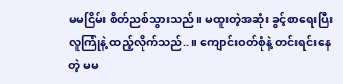မမငြိမ်း စိတ်ညစ်သွားသည်။ မထူးတဲ့အဆုံး ခွင့်စာရေးပြီး လူကြုံနဲ့ ထည့်လိုက်သည်..။ ကျောင်းဝတ်စုံနဲ့ တင်းရင်းနေတဲ့ မမ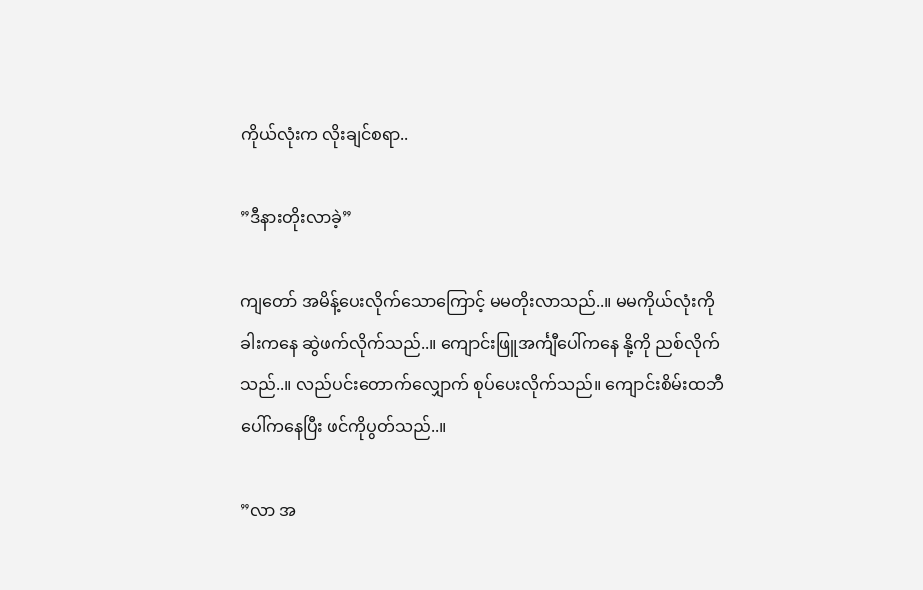ကိုယ်လုံးက လိုးချင်စရာ..

”ဒီနားတိုးလာခဲ့”

ကျတော် အမိန့်ပေးလိုက်သောကြောင့် မမတိုးလာသည်..။ မမကိုယ်လုံးကို ခါးကနေ ဆွဲဖက်လိုက်သည်..။ ကျောင်းဖြူအင်္ကျီပေါ်ကနေ နို့ကို ညစ်လိုက်သည်..။ လည်ပင်းတောက်လျှောက် စုပ်ပေးလိုက်သည်။ ကျောင်းစိမ်းထဘီပေါ်ကနေပြီး ဖင်ကိုပွတ်သည်..။

”လာ အ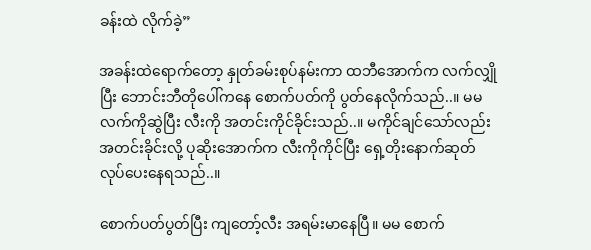ခန်းထဲ လိုက်ခဲ့”

အခန်းထဲရောက်တော့ နှုတ်ခမ်းစုပ်နမ်းကာ ထဘီအောက်က လက်လျှိုပြီး ဘောင်းဘီတိုပေါ်ကနေ စောက်ပတ်ကို ပွတ်နေလိုက်သည်..။ မမလက်ကိုဆွဲပြီး လီးကို အတင်းကိုင်ခိုင်းသည်..။ မကိုင်ချင်သော်လည်း အတင်းခိုင်းလို့ ပုဆိုးအောက်က လီးကိုကိုင်ပြီး ရှေ့တိုးနောက်ဆုတ် လုပ်ပေးနေရသည်..။

စောက်ပတ်ပွတ်ပြီး ကျတော့်လီး အရမ်းမာနေပြီ။ မမ စောက်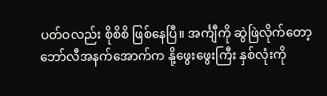ပတ်ဝလည်း စိုစိစိ ဖြစ်နေပြီ။ အင်္ကျီကို ဆွဲဖြဲလိုက်တော့ ဘော်လီအနက်အောက်က နို့ဖွေးဖွေးကြီး နှစ်လုံးကို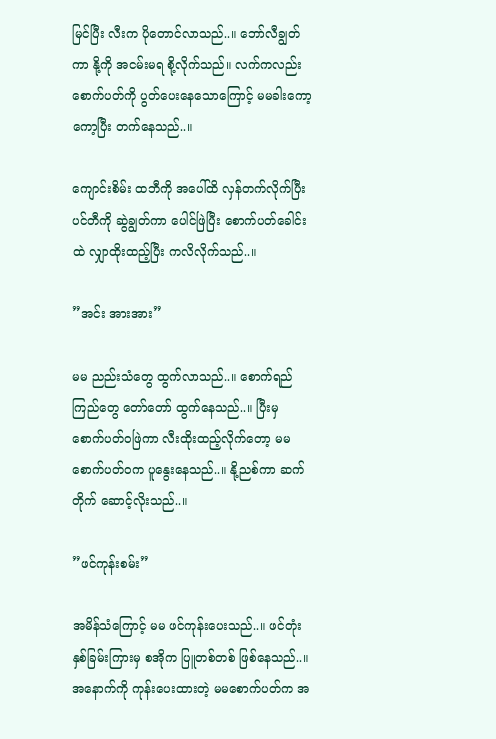မြင်ပြီး လီးက ပိုတောင်လာသည်..။ ဘော်လီချွတ်ကာ နို့ကို အငမ်းမရ စို့လိုက်သည်။ လက်ကလည်း စောက်ပတ်ကို ပွတ်ပေးနေသောကြောင့် မမခါးကော့ကော့ပြီး တက်နေသည်..။

ကျောင်းစိမ်း ထဘီကို အပေါ်ထိ လှန်တက်လိုက်ပြီး ပင်တီကို ဆွဲချွတ်ကာ ပေါင်ဖြဲပြီး စောက်ပတ်ခေါင်းထဲ လျှာထိုးထည့်ပြီး ကလိလိုက်သည်..။

”အင်း အားအား”

မမ ညည်းသံတွေ ထွက်လာသည်..။ စောက်ရည်ကြည်တွေ တော်တော် ထွက်နေသည်..။ ပြီးမှ စောက်ပတ်ဝဖြဲကာ လီးထိုးထည့်လိုက်တော့ မမ စောက်ပတ်ဝက ပူနွေးနေသည်..။ နို့ညစ်ကာ ဆက်တိုက် ဆောင့်လိုးသည်..။

”ဖင်ကုန်းစမ်း”

အမိန်သံကြောင့် မမ ဖင်ကုန်းပေးသည်..။ ဖင်တုံးနှစ်ခြမ်းကြားမှ စအိုက ပြူတစ်တစ် ဖြစ်နေသည်..။ အနောက်ကို ကုန်းပေးထားတဲ့ မမစောက်ပတ်က အ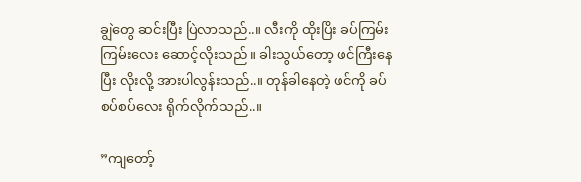ချွဲတွေ ဆင်းပြီး ပြဲလာသည်..။ လီးကို ထိုးပြိး ခပ်ကြမ်းကြမ်းလေး ဆောင့်လိုးသည်။ ခါးသွယ်တော့ ဖင်ကြီးနေပြီး လိုးလို့ အားပါလွန်းသည်..။ တုန်ခါနေတဲ့ ဖင်ကို ခပ်စပ်စပ်လေး ရိုက်လိုက်သည်..။

”ကျတော့်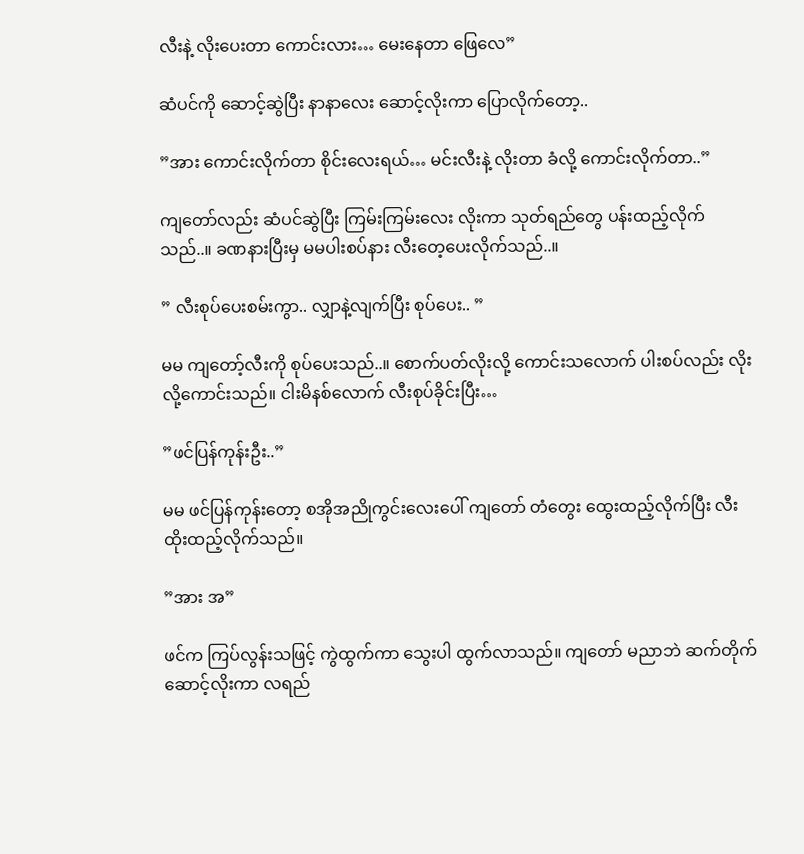လီးနဲ့ လိုးပေးတာ ကောင်းလား… မေးနေတာ ဖြေလေ”

ဆံပင်ကို ဆောင့်ဆွဲပြီး နာနာလေး ဆောင့်လိုးကာ ပြောလိုက်တော့..

”အား ကောင်းလိုက်တာ စိုင်းလေးရယ်… မင်းလီးနဲ့ လိုးတာ ခံလို့ ကောင်းလိုက်တာ..”

ကျတော်လည်း ဆံပင်ဆွဲပြီး ကြမ်းကြမ်းလေး လိုးကာ သုတ်ရည်တွေ ပန်းထည့်လိုက်သည်..။ ခဏနားပြီးမှ မမပါးစပ်နား လီးတေ့ပေးလိုက်သည်..။

” လီးစုပ်ပေးစမ်းကွာ.. လျှာနဲ့လျက်ပြီး စုပ်ပေး.. ”

မမ ကျတော့်လီးကို စုပ်ပေးသည်..။ စောက်ပတ်လိုးလို့ ကောင်းသလောက် ပါးစပ်လည်း လိုးလို့ကောင်းသည်။ ငါးမိနစ်လောက် လီးစုပ်ခိုင်းပြီး…

”ဖင်ပြန်ကုန်းဦး..”

မမ ဖင်ပြန်ကုန်းတော့ စအိုအညိုကွင်းလေးပေါ် ကျတော် တံတွေး ထွေးထည့်လိုက်ပြီး လီးထိုးထည့်လိုက်သည်။

”အား အ”

ဖင်က ကြပ်လွန်းသဖြင့် ကွဲထွက်ကာ သွေးပါ ထွက်လာသည်။ ကျတော် မညာဘဲ ဆက်တိုက် ဆောင့်လိုးကာ လရည်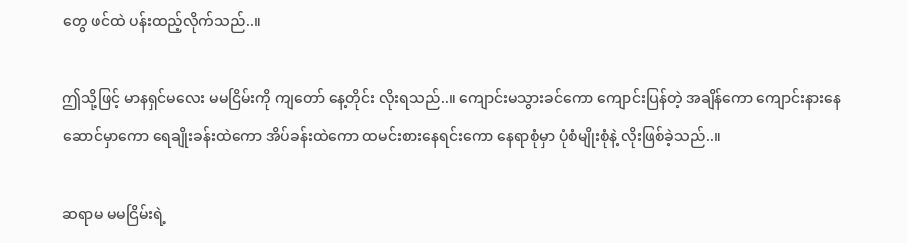တွေ ဖင်ထဲ ပန်းထည့်လိုက်သည်..။

ဤသို့ဖြင့် မာနရှင်မလေး မမငြိမ်းကို ကျတော် နေ့တိုင်း လိုးရသည်..။ ကျောင်းမသွားခင်ကော ကျောင်းပြန်တဲ့ အချိန်ကော ကျောင်းနားနေဆောင်မှာကော ရေချိုးခန်းထဲကော အိပ်ခန်းထဲကော ထမင်းစားနေရင်းကော နေရာစုံမှာ ပုံစံမျိုးစုံနဲ့ လိုးဖြစ်ခဲ့သည်..။

ဆရာမ မမငြိမ်းရဲ့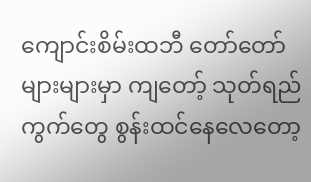ကျောင်းစိမ်းထဘီ တော်တော်များများမှာ ကျတော့် သုတ်ရည်ကွက်တွေ စွန်းထင်နေလေတော့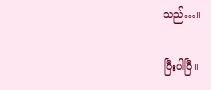သည်…။

ပြီးပါပြီ။